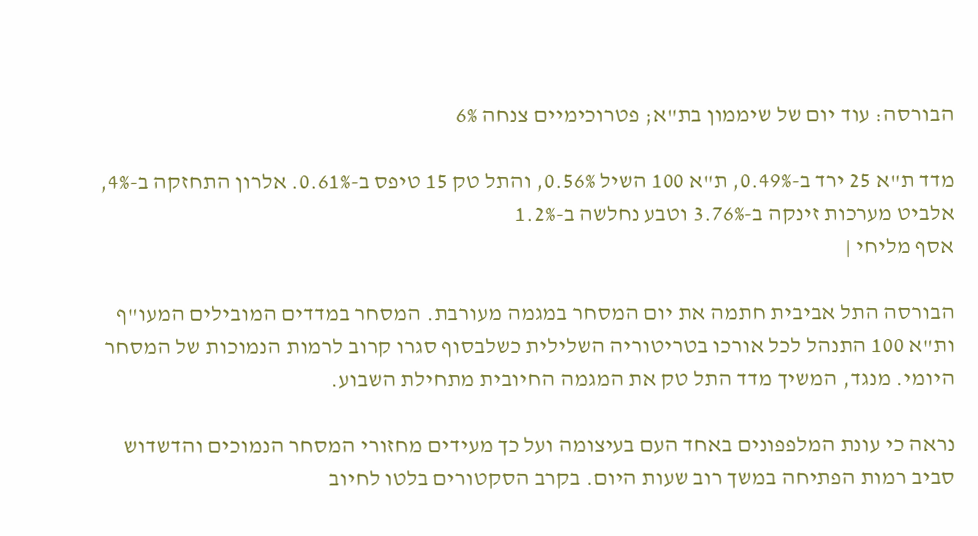הבורסה: עוד יום של שיממון בת"א; פטרוכימיים צנחה 6%

מדד ת"א 25 ירד ב-0.49%, ת"א 100 השיל 0.56%, והתל טק 15 טיפס ב-0.61%. אלרון התחזקה ב-4%, אלביט מערכות זינקה ב-3.76% וטבע נחלשה ב-1.2%
אסף מליחי |

הבורסה התל אביבית חתמה את יום המסחר במגמה מעורבת. המסחר במדדים המובילים המעו"ף ות"א 100 התנהל לכל אורכו בטריטוריה השלילית כשלבסוף סגרו קרוב לרמות הנמוכות של המסחר היומי. מנגד, המשיך מדד התל טק את המגמה החיובית מתחילת השבוע.

נראה כי עונת המלפפונים באחד העם בעיצומה ועל כך מעידים מחזורי המסחר הנמוכים והדשדוש סביב רמות הפתיחה במשך רוב שעות היום. בקרב הסקטורים בלטו לחיוב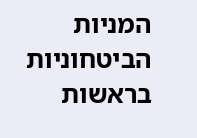המניות הביטחוניות בראשות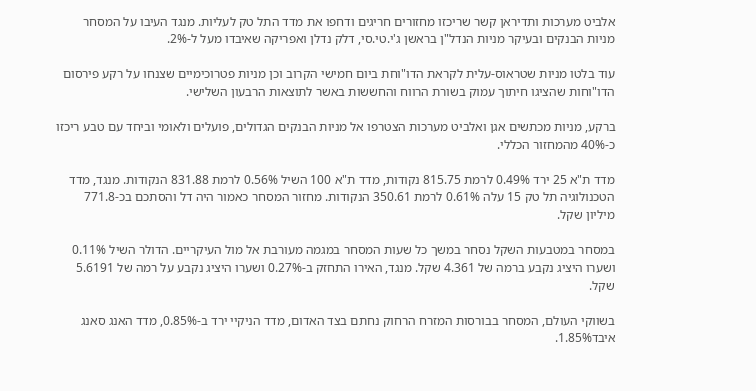אלביט מערכות ותדיראן קשר שריכזו מחזורים חריגים ודחפו את מדד התל טק לעליות. מנגד העיבו על המסחר מניות הבנקים ובעיקר מניות הנדל"ן בראשן ג'י.טי.סי, דלק נדלן ואפריקה שאיבדו מעל ל-2%.

עוד בלטו מניות שטראוס-עלית לקראת הדו"וחת ביום חמישי הקרוב וכן מניות פטרוכימיים שצנחו על רקע פירסום הדו"וחות שהציגו חיתוך עמוק בשורת הרווח והחששות באשר לתוצאות הרבעון השלישי.

ברקע, מניות מכתשים אגן ואלביט מערכות הצטרפו אל מניות הבנקים הגדולים, פועלים ולאומי וביחד עם טבע ריכזו כ-40% מהמחזור הכללי.

מדד ת"א 25 ירד 0.49% לרמת 815.75 נקודות, מדד ת"א 100 השיל 0.56% לרמת 831.88 הנקודות. מנגד, מדד הטכנולוגיה תל טק 15 עלה 0.61% לרמת 350.61 הנקודות. מחזור המסחר כאמור היה דל והסתכם בכ-771.8 מיליון שקל.

במסחר במטבעות השקל נסחר במשך כל שעות המסחר במגמה מעורבת אל מול העיקריים. הדולר השיל 0.11% ושערו היציג נקבע ברמה של 4.361 שקל. מנגד, האירו התחזק ב-0.27% ושערו היציג נקבע על רמה של 5.6191 שקל.

בשווקי העולם, המסחר בבורסות המזרח הרחוק נחתם בצד האדום, מדד הניקיי ירד ב-0.85%, מדד האנג סאנג איבד1.85%.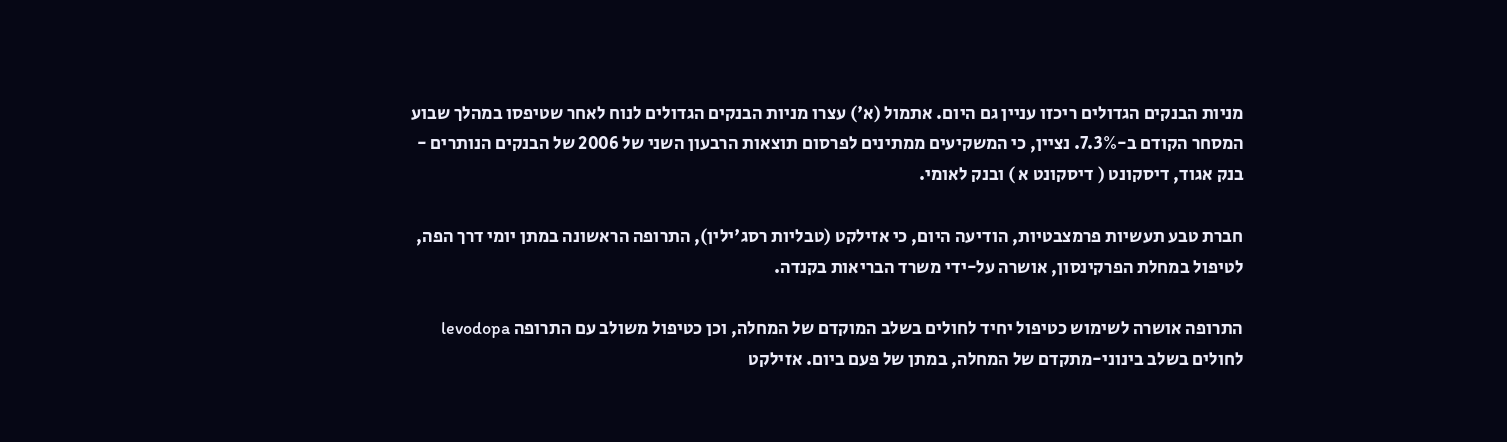מניות הבנקים הגדולים ריכזו עניין גם היום. אתמול (א') עצרו מניות הבנקים הגדולים לנוח לאחר שטיפסו במהלך שבוע המסחר הקודם ב-7.3%. נציין, כי המשקיעים ממתינים לפרסום תוצאות הרבעון השני של 2006 של הבנקים הנותרים - בנק אגוד, דיסקונט ( דיסקונט א ) ובנק לאומי.

חברת טבע תעשיות פרמצבטיות, הודיעה היום, כי אזילקט (טבליות רסג'ילין), התרופה הראשונה במתן יומי דרך הפה, לטיפול במחלת הפרקינסון, אושרה על-ידי משרד הבריאות בקנדה.

התרופה אושרה לשימוש כטיפול יחיד לחולים בשלב המוקדם של המחלה, וכן כטיפול משולב עם התרופה levodopa לחולים בשלב בינוני-מתקדם של המחלה, במתן של פעם ביום. אזילקט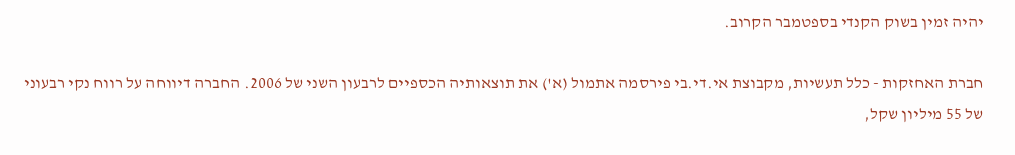יהיה זמין בשוק הקנדי בספטמבר הקרוב.

חברת האחזקות - כלל תעשיות, מקבוצת אי.די.בי פירסמה אתמול (א') את תוצאותיה הכספיים לרבעון השני של 2006. החברה דיווחה על רווח נקי רבעוני של 55 מיליון שקל,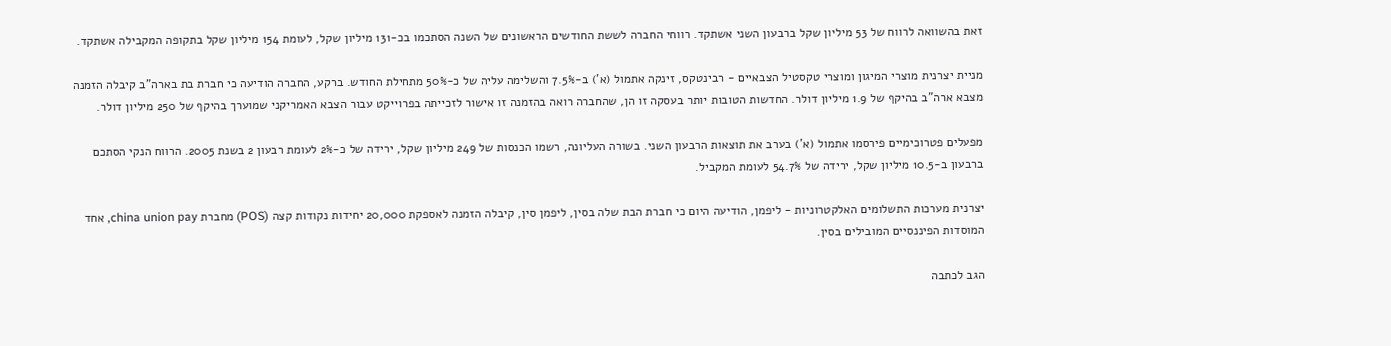זאת בהשוואה לרווח של 53 מיליון שקל ברבעון השני אשתקד. רווחי החברה לששת החודשים הראשונים של השנה הסתכמו בכ-131 מיליון שקל, לעומת 154 מיליון שקל בתקופה המקבילה אשתקד.

מניית יצרנית מוצרי המיגון ומוצרי טקסטיל הצבאיים - רבינטקס, זינקה אתמול (א') ב-7.5% והשלימה עליה של כ-50% מתחילת החודש. ברקע, החברה הודיעה כי חברת בת בארה"ב קיבלה הזמנה מצבא ארה"ב בהיקף של 1.9 מיליון דולר. החדשות הטובות יותר בעסקה זו הן, שהחברה רואה בהזמנה זו אישור לזכייתה בפרוייקט עבור הצבא האמריקני שמוערך בהיקף של 250 מיליון דולר.

מפעלים פטרוכימיים פירסמו אתמול (א') בערב את תוצאות הרבעון השני. בשורה העליונה, רשמו הכנסות של 249 מיליון שקל, ירידה של כ-2% לעומת רבעון 2 בשנת 2005. הרווח הנקי הסתכם ברבעון ב-10.5 מיליון שקל, ירידה של 54.7% לעומת המקביל.

יצרנית מערכות התשלומים האלקטרוניות - ליפמן, הודיעה היום כי חברת הבת שלה בסין, ליפמן סין, קיבלה הזמנה לאספקת 20,000 יחידות נקודות קצה (POS) מחברת china union pay, אחד המוסדות הפיננסיים המובילים בסין.

הגב לכתבה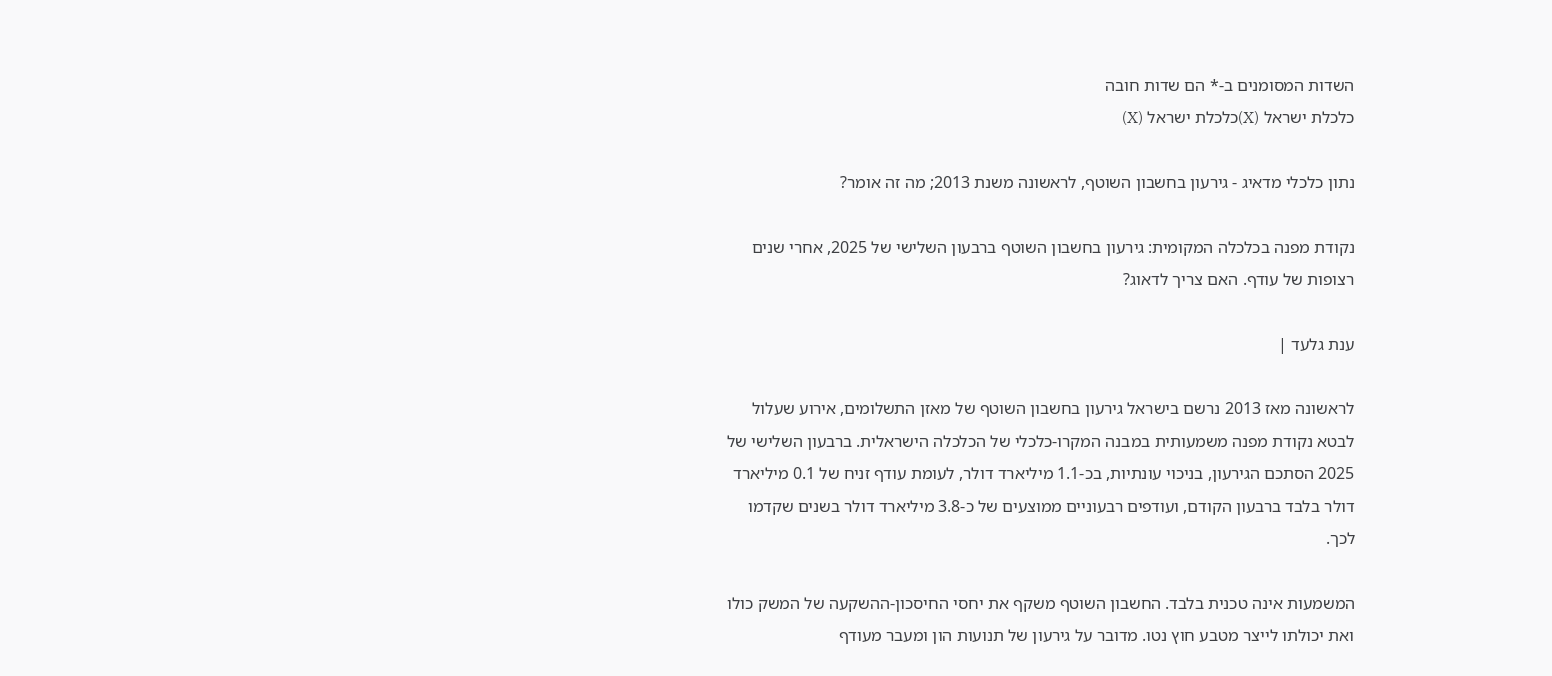השדות המסומנים ב-* הם שדות חובה
כלכלת ישראל (X)כלכלת ישראל (X)

נתון כלכלי מדאיג - גירעון בחשבון השוטף, לראשונה משנת 2013; מה זה אומר?

נקודת מפנה בכלכלה המקומית: גירעון בחשבון השוטף ברבעון השלישי של 2025, אחרי שנים רצופות של עודף. האם צריך לדאוג?

ענת גלעד |

לראשונה מאז 2013 נרשם בישראל גירעון בחשבון השוטף של מאזן התשלומים, אירוע שעלול לבטא נקודת מפנה משמעותית במבנה המקרו-כלכלי של הכלכלה הישראלית. ברבעון השלישי של 2025 הסתכם הגירעון, בניכוי עונתיות, בכ-1.1 מיליארד דולר, לעומת עודף זניח של 0.1 מיליארד דולר בלבד ברבעון הקודם, ועודפים רבעוניים ממוצעים של כ-3.8 מיליארד דולר בשנים שקדמו לכך.

המשמעות אינה טכנית בלבד. החשבון השוטף משקף את יחסי החיסכון-ההשקעה של המשק כולו ואת יכולתו לייצר מטבע חוץ נטו. מדובר על גירעון של תנועות הון ומעבר מעודף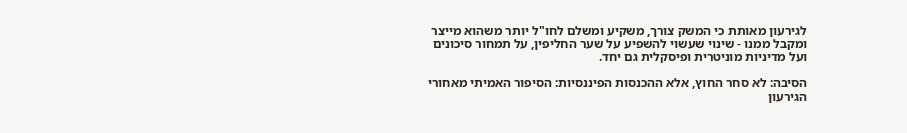לגירעון מאותת כי המשק צורך, משקיע ומשלם לחו"ל יותר משהוא מייצר ומקבל ממנו - שינוי שעשוי להשפיע על שער החליפין, על תמחור סיכונים ועל מדיניות מוניטרית ופיסקלית גם יחד.

הסיבה: לא סחר החוץ, אלא ההכנסות הפיננסיות: הסיפור האמיתי מאחורי הגירעון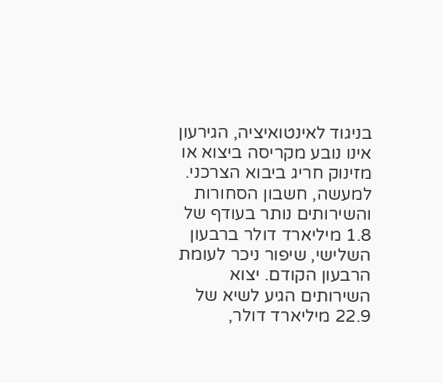בניגוד לאינטואיציה, הגירעון אינו נובע מקריסה ביצוא או מזינוק חריג ביבוא הצרכני. למעשה, חשבון הסחורות והשירותים נותר בעודף של 1.8 מיליארד דולר ברבעון השלישי, שיפור ניכר לעומת הרבעון הקודם. יצוא השירותים הגיע לשיא של 22.9 מיליארד דולר,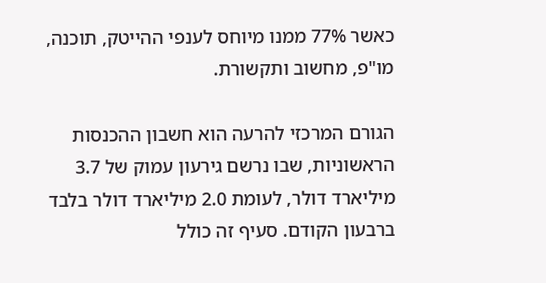כאשר 77% ממנו מיוחס לענפי ההייטק, תוכנה, מו"פ, מחשוב ותקשורת.

הגורם המרכזי להרעה הוא חשבון ההכנסות הראשוניות, שבו נרשם גירעון עמוק של 3.7 מיליארד דולר, לעומת 2.0 מיליארד דולר בלבד ברבעון הקודם. סעיף זה כולל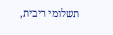תשלומי ריבית,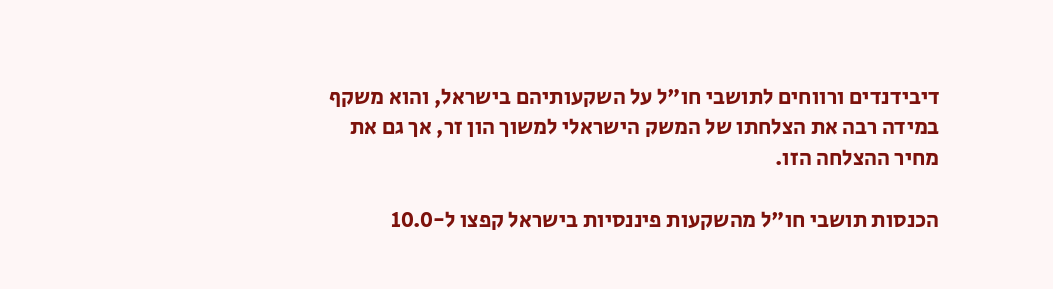דיבידנדים ורווחים לתושבי חו"ל על השקעותיהם בישראל, והוא משקף במידה רבה את הצלחתו של המשק הישראלי למשוך הון זר, אך גם את מחיר ההצלחה הזו.

הכנסות תושבי חו"ל מהשקעות פיננסיות בישראל קפצו ל-10.0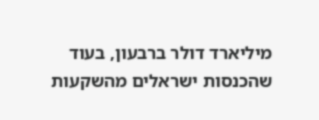מיליארד דולר ברבעון, בעוד שהכנסות ישראלים מהשקעות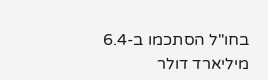בחו"ל הסתכמו ב-6.4 מיליארד דולר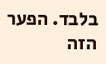בלבד. הפער הזה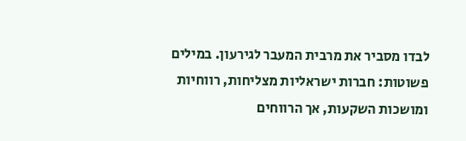לבדו מסביר את מרבית המעבר לגירעון. במילים פשוטות: חברות ישראליות מצליחות, רווחיות ומושכות השקעות, אך הרווחים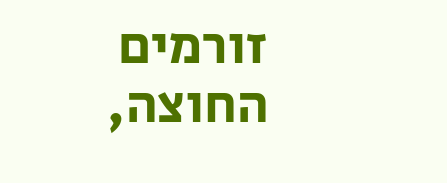זורמים החוצה,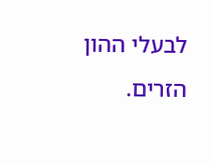לבעלי ההון הזרים.